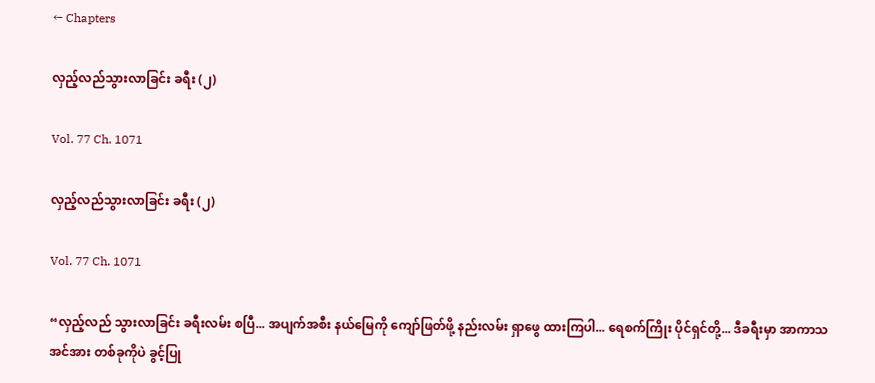← Chapters

လှည့်လည်သွားလာခြင်း ခရီး (၂)

Vol. 77 Ch. 1071

လှည့်လည်သွားလာခြင်း ခရီး (၂)

Vol. 77 Ch. 1071

“လှည့်လည် သွားလာခြင်း ခရီးလမ်း စပြီ... အပျက်အစီး နယ်မြေကို ‌ကျော်ဖြတ်ဖို့ နည်းလမ်း ရှာဖွေ ထားကြပါ... ရေစက်ကြိုး ပိုင်ရှင်တို့... ဒီခရီးမှာ အာကာသ အင်အား တစ်ခုကိုပဲ ခွင့်ပြု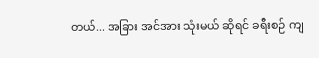တယ်... အခြား အင်အား သုံးမယ် ဆိုရင် ခရီးစဉ် ကျ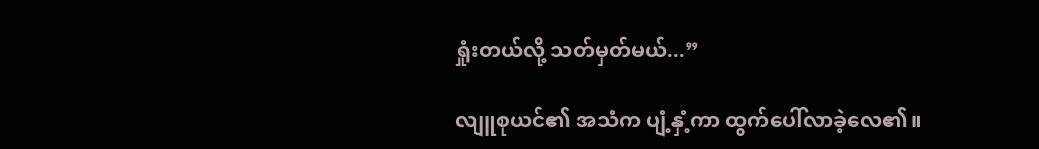ရှုံးတယ်လို့ သတ်မှတ်မယ်...”

လျူစုယင်၏ အသံက ပျံ့နှံ့ကာ ထွက်ပေါ်လာခဲ့လေ၏။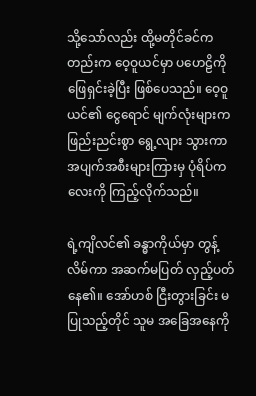သို့‌သော်လည်း ထို့မတိုင်ခင်ကတည်းက ဝေ့ဝူယင်မှာ ပဟေဠိကို ဖြေရှင်းခဲ့ပြီး ဖြစ်ပေသည်။ ဝေ့ဝူယင်၏ ငွေရောင် မျက်လုံးများက ဖြည်းညင်းစွာ ရွေ့လျား သွားကာ အပျက်အစီးများကြားမှ ပုံရိပ်ကလေးကို ကြည့်လိုက်သည်။

ရဲ့ကျိလင်၏ ခန္ဓာကိုယ်မှာ တွန့်လိမ်ကာ အဆက်မပြတ် လှည့်ပတ်နေ၏။ အော်ဟစ် ငြီးတွားခြင်း မပြုသည့်တိုင် သူမ အခြေအနေကို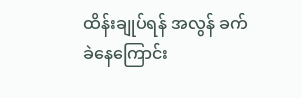ထိန်းချုပ်ရန် အလွန် ခက်ခဲနေကြောင်း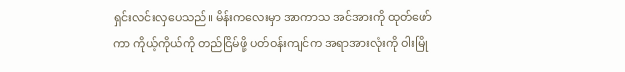ရှင်းလင်းလှပေသည်။ မိန်းကလေးမှာ အာကာသ အင်အားကို ထုတ်ဖော်ကာ ကိုယ့်ကိုယ်ကို တည်ငြိမ်ဖို့ ပတ်ဝန်းကျင်က အရာအားလုံးကို ဝါးမြို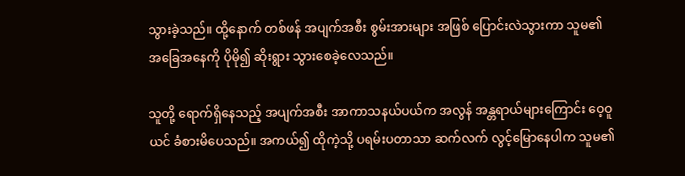သွားခဲ့သည်။ ထို့နောက် တစ်ဖန် အပျက်အစီး စွမ်းအားများ အဖြစ် ပြောင်းလဲသွားကာ သူမ၏ အခြေအနေကို ပိုမို၍ ဆိုးရွား သွားစေခဲ့လေသည်။

သူတို့ ရောက်ရှိနေသည့် အပျက်အစီး အာကာသနယ်ပယ်က အလွန် အန္တရာယ်များကြောင်း ဝေ့ဝူယင် ခံစားမိပေသည်။ အကယ်၍ ထိုကဲ့သို့ ပရမ်းပတာသာ ဆက်လက် လွင့်မြောနေပါက သူမ၏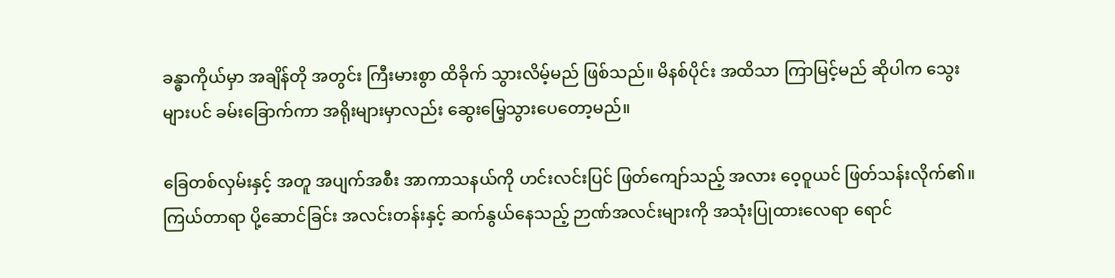ခန္ဓာကိုယ်မှာ အချိန်တို အတွင်း ကြီးမားစွာ ထိခိုက် သွားလိမ့်မည် ဖြစ်သည်။ မိနစ်ပိုင်း အထိသာ ကြာမြင့်မည် ဆိုပါက သွေးများပင် ခမ်းခြောက်ကာ အရိုးများမှာလည်း ဆွေးမြေ့သွားပေတော့မည်။

ခြေတစ်လှမ်းနှင့် အတူ အပျက်အစီး အာကာသနယ်ကို ဟင်းလင်းပြင် ဖြတ်‌ကျော်သည့် အလား ဝေ့ဝူယင် ဖြတ်သန်းလိုက်၏။ ကြယ်တာရာ ပို့ဆောင်ခြင်း အလင်းတန်းနှင့် ဆက်နွယ်နေသည့် ဉာဏ်အလင်းများကို အသုံးပြုထားလေရာ ရောင်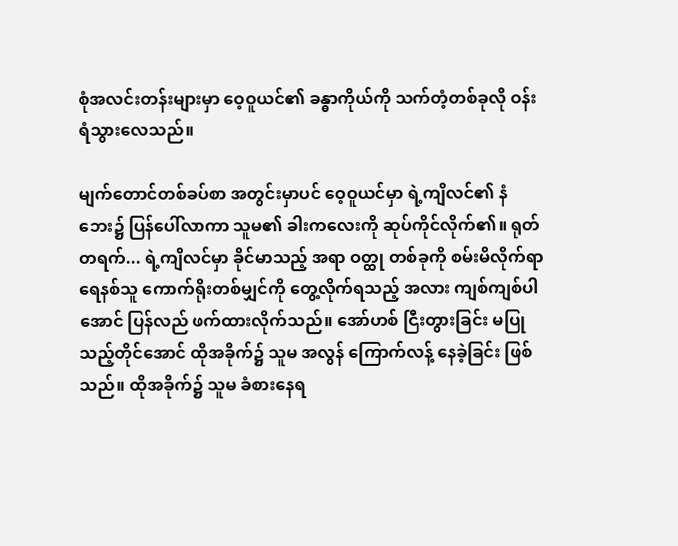စုံအလင်းတန်းများမှာ ဝေ့ဝူယင်၏ ခန္ဓာကိုယ်ကို သက်တံ့တစ်ခုလို ဝန်းရံသွားလေသည်။

မျက်တောင်တစ်ခပ်စာ အတွင်းမှာပင် ဝေ့ဝူယင်မှာ ရဲ့ကျိလင်၏ နံဘေး၌ ပြန်ပေါ်လာကာ သူမ၏ ခါးကလေးကို ဆုပ်ကိုင်လိုက်၏။ ရုတ်တရက်... ရဲ့ကျိလင်မှာ ခိုင်မာသည့် အရာ ဝတ္ထု တစ်ခုကို စမ်းမိလိုက်ရာ ရေနစ်သူ ကောက်ရိုးတစ်မျှင်ကို တွေ့လိုက်ရသည့် အလား ကျစ်ကျစ်ပါအောင် ပြန်လည် ဖက်ထားလိုက်သည်။ အော်ဟစ် ငြီးတွားခြင်း မပြုသည့်တိုင်အောင် ထိုအခိုက်၌ သူမ အလွန် ကြောက်လန့် နေခဲ့ခြင်း ဖြစ်သည်။ ထိုအခိုက်၌ သူမ ခံစားနေရ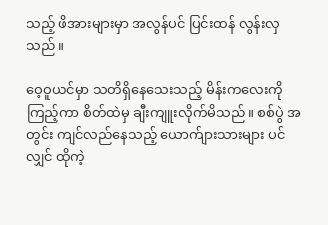သည့် ဖိအားများမှာ အလွန်ပင် ပြင်းထန် လွန်းလှသည်။

ဝေ့ဝူယင်မှာ သတိရှိနေသေးသည့် မိန်းကလေးကို ကြည့်ကာ စိတ်ထဲမှ ချီးကျူးလိုက်မိသည်။ စစ်ပွဲ အတွင်း ကျင်လည်နေသည့် ယောက်ျားသားများ ပင်လျှင် ထိုကဲ့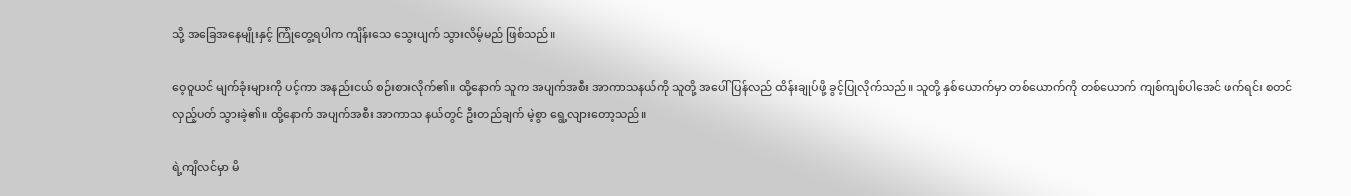သို့ အခြေအနေမျိုးနှင့် ကြုံတွေ့ရပါက ကျိန်းသေ သွေးပျက် သွားလိမ့်မည် ဖြစ်သည်။

ဝေ့ဝူယင် မျက်ခုံးများကို ပင့်ကာ အနည်းငယ် စဉ်းစားလိုက်၏။ ထို့နောက် သူက အပျက်အစီး အာကာသနယ်ကို သူတို့ အပေါ် ပြန်လည် ထိန်းချုပ်ဖို့ ခွင့်ပြုလိုက်သည်။ သူတို့ နှစ်ယောက်မှာ တစ်ယောက်ကို တစ်ယောက် ကျစ်ကျစ်ပါအေင် ဖက်ရင်း စတင် လှည့်ပတ် သွားခဲ့၏။ ထို့နောက် အပျက်အစီး အာကာသ နယ်တွင် ဦးတည်ချက် မဲ့စွာ ရွေ့လျားတော့သည်။

ရဲ့ကျိလင်မှာ မိ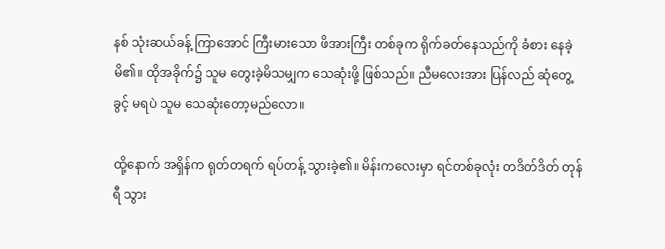နစ် သုံးဆယ်ခန့် ကြာအောင် ကြီးမားသော ဖိအားကြီး တစ်ခုက ရိုက်ခတ်နေသည်ကို ခံစား နေခဲ့မိ၏။ ထိုအခိုက်၌ သူမ တွေးခဲ့မိသမျှက သေဆုံးဖို့ ဖြစ်သည်။ ညီမလေးအား ပြန်လည် ဆုံတွေ့ခွင့် မရပဲ သူမ သေဆုံးတော့မည်လော။

ထို့နောက် အရှိန်က ရုတ်တရက် ရပ်တန့် သွားခဲ့၏။ မိန်းကလေးမှာ ရင်တစ်ခုလုံး တဒိတ်ဒိတ် တုန်ရီ သွား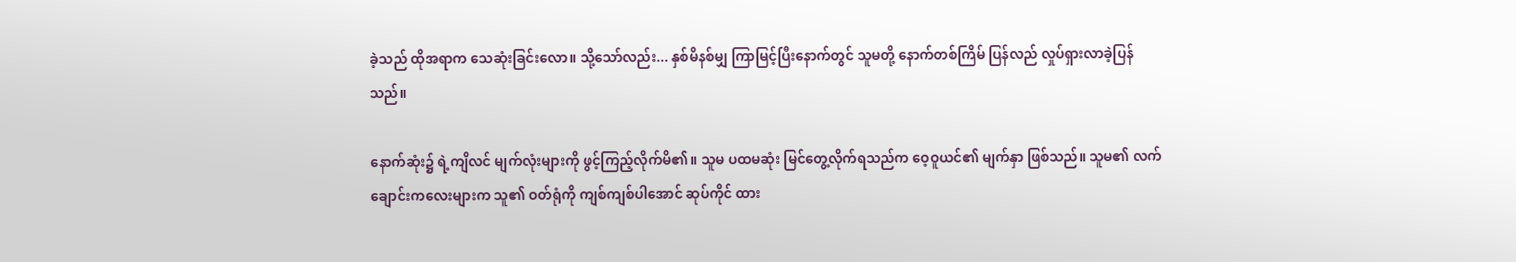ခဲ့သည် ထိုအရာက သေဆုံးခြင်းလော။ သို့သော်လည်း... နှစ်မိနစ်မျှ ကြာမြင့်ပြီးနောက်တွင် သူမတို့ နောက်တစ်ကြိမ် ပြန်လည် လှုပ်ရှားလာခဲ့ပြန်သည်။

နောက်ဆုံး၌ ရဲ့ကျိလင် မျက်လုံးများကို ဖွင့်ကြည့်လိုက်မိ၏။ သူမ ပထမဆုံး မြင်တွေ့လိုက်ရသည်က ဝေ့ဝူယင်၏ မျက်နှာ ဖြစ်သည်။ သူမ၏ လက်ချောင်းကလေးများက သူ၏ ဝတ်ရုံကို ကျစ်ကျစ်ပါအောင် ဆုပ်ကိုင် ထား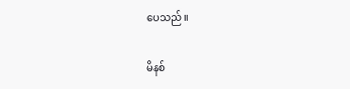ပေသည်။

မိနစ်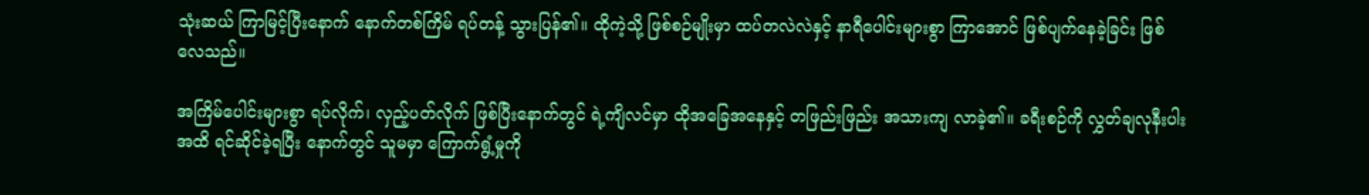သုံးဆယ် ကြာမြင့်ပြီးနောက် နောက်တစ်ကြိမ် ရပ်တန့် သွားပြန်၏။ ထိုကဲ့သို့ ဖြစ်စဉ်မျိုးမှာ ထပ်တလဲလဲနှင့် နာရီပေါင်းများစွာ ကြာအောင် ဖြစ်ပျက်နေခဲ့ခြင်း ဖြစ်လေသည်။

အကြိမ်ပေါင်းများစွာ ရပ်လိုက်၊ လှည့်ပတ်လိုက် ဖြစ်ပြီးနောက်တွင် ရဲ့ကျိလင်မှာ ထိုအခြေအနေနှင့် တဖြည်းဖြည်း အသားကျ လာခဲ့၏။ ခရီးစဉ်ကို လွှတ်ချလုနီးပါး အထိ ရင်ဆိုင်ခဲ့ရပြီး နောက်တွင် သူမမှာ ကြောက်ရွံ့မှုကို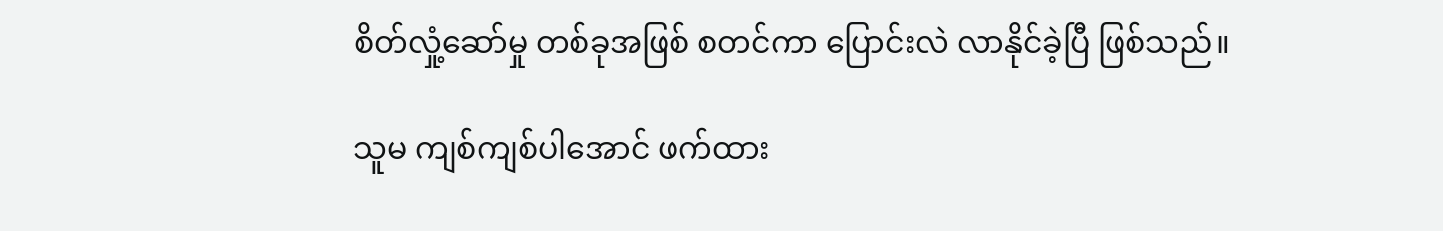စိတ်လှုံ့ဆော်မှု တစ်ခုအဖြစ် စတင်ကာ ပြောင်းလဲ လာနိုင်ခဲ့ပြီ ဖြစ်သည်။

သူမ ကျစ်ကျစ်ပါအောင် ဖက်ထား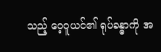သည့် ဝေ့ဝူယင်၏ ရုပ်ခန္ဓာကို အ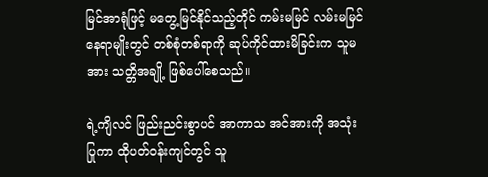မြင်အာရုံဖြင့် မတွေ့မြင်နိုင်သည့်တိုင် ကမ်းမမြင် လမ်းမမြင် နေရာမျိုးတွင် တစ်စုံတစ်ရာကို ဆုပ်ကိုင်ထားမိခြင်းက သူမအား သတ္တိအချို့ ဖြစ်ပေါ်စေသည်။

ရဲ့ကျိလင် ဖြည်းညင်းစွာပင် အာကာသ အင်အားကို အသုံးပြုကာ ထိုပတ်ဝန်းကျင်တွင် သူ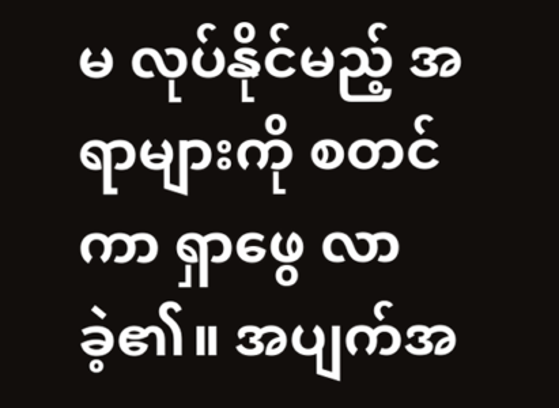မ လုပ်နိုင်မည့် အရာများကို စတင်ကာ ရှာဖွေ လာခဲ့၏။ အပျက်အ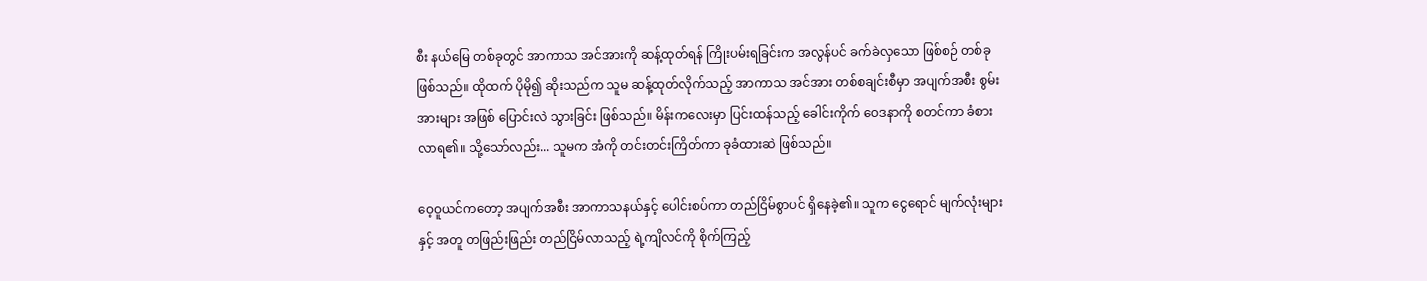စီး နယ်မြေ တစ်ခုတွင် အာကာသ အင်အားကို ဆန့်ထုတ်ရန် ကြိုးပမ်းရခြင်းက အလွန်ပင် ခက်ခဲလှသော ဖြစ်စဉ် တစ်ခု ဖြစ်သည်။ ထိုထက် ပိုမို၍ ဆိုးသည်က သူမ ဆန့်ထုတ်လိုက်သည့် အာကာသ အင်အား တစ်စချင်းစီမှာ အပျက်အစီး စွမ်းအားများ အဖြစ် ပြောင်းလဲ သွားခြင်း ဖြစ်သည်။ မိန်းကလေးမှာ ပြင်းထန်သည့် ခေါင်းကိုက် ဝေဒနာကို စတင်ကာ ခံစားလာရ၏။ သို့သော်လည်း... သူမက အံကို တင်းတင်းကြိတ်ကာ ခုခံထားဆဲ ဖြစ်သည်။

ဝေ့ဝူယင်ကတော့ အပျက်အစီး အာကာသနယ်နှင့် ပေါင်းစပ်ကာ တည်ငြိမ်စွာပင် ရှိနေခဲ့၏။ သူက ငွေရောင် မျက်လုံးများနှင့် အတူ တဖြည်းဖြည်း တည်ငြိမ်လာသည့် ရဲ့ကျိလင်ကို စိုက်ကြည့်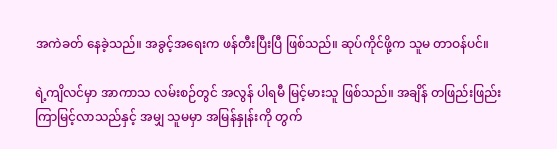အကဲခတ် နေခဲ့သည်။ အခွင့်အရေးက ဖန်တီးပြီးပြီ ဖြစ်သည်။ ဆုပ်ကိုင်ဖို့က သူမ တာဝန်ပင်။

ရဲ့ကျိလင်မှာ အာကာသ လမ်းစဉ်တွင် အလွန် ပါရမီ မြင့်မားသူ ဖြစ်သည်။ အချိန် တဖြည်းဖြည်း ကြာမြင့်လာသည်နှင့် အမျှ သူမမှာ အမြန်နှုန်းကို တွက်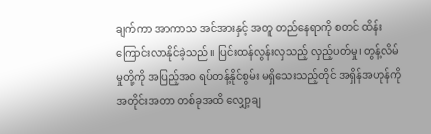ချက်ကာ အာကာသ အင်အားနှင့် အတူ တည်နေရာကို စတင် ထိန်းကြောင်းလာနိုင်ခဲ့သည်။ ပြင်းထန်လွန်းလှသည့် လှည့်ပတ်မှု၊ တွန့်လိမ်မှုတို့ကို အပြည့်အဝ ရပ်တန့်နိုင်စွမ်း မရှိသေးသည့်တိုင် အရှိန်အဟုန်ကို အတိုင်းအတာ တစ်ခုအထိ လျှော့ချ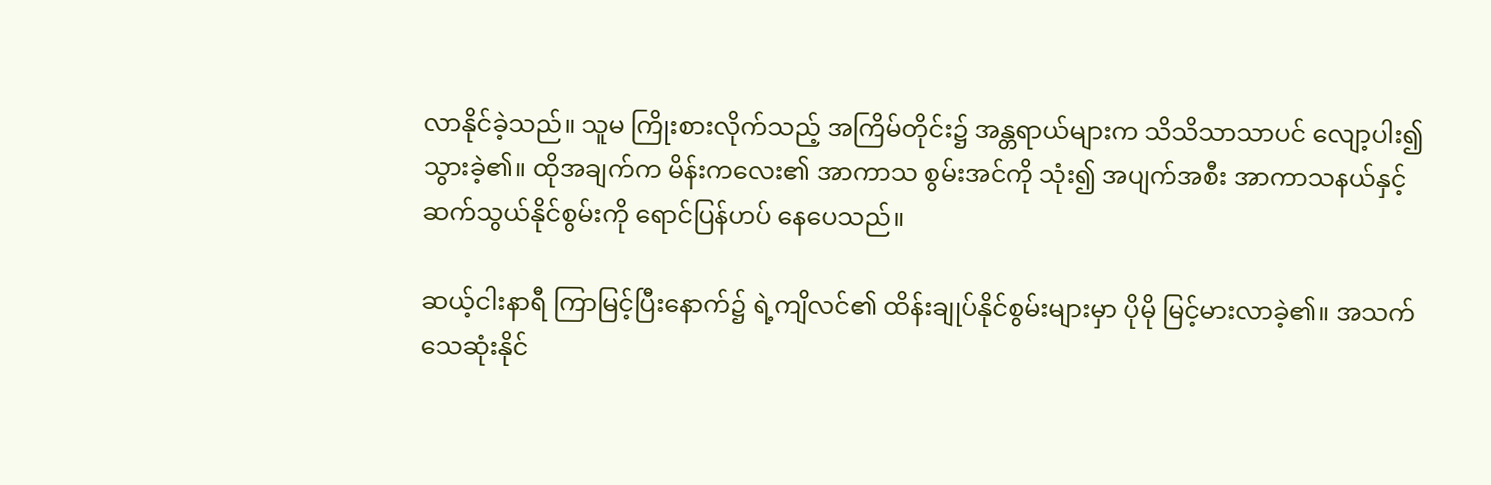လာနိုင်ခဲ့သည်။ သူမ ကြိုးစားလိုက်သည့် အကြိမ်တိုင်း၌ အန္တရာယ်များက သိသိသာသာပင် လျော့ပါး၍ သွားခဲ့၏။ ထိုအချက်က မိန်းကလေး၏ အာကာသ စွမ်းအင်ကို သုံး၍ အပျက်အစီး အာကာသနယ်နှင့် ဆက်သွယ်နိုင်စွမ်းကို ရောင်ပြန်ဟပ် နေပေသည်။

ဆယ့်ငါးနာရီ ကြာမြင့်ပြီးနောက်၌ ရဲ့ကျိလင်၏ ထိန်းချုပ်နိုင်စွမ်းများမှာ ပိုမို မြင့်မားလာခဲ့၏။ အသက်သေဆုံးနိုင်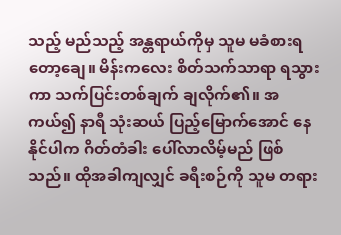သည့် မည်သည့် အန္တရာယ်ကိုမှ သူမ မခံစားရတော့ချေ။ မိန်းကလေး စိတ်သက်သာရာ ရသွားကာ သက်ပြင်းတစ်ချက် ချလိုက်၏။ အကယ်၍ နာရီ သုံးဆယ် ပြည့်‌မြောက်အောင် နေနိုင်ပါက ဂိတ်တံခါး ပေါ်လာလိမ့်မည် ဖြစ်သည်။ ထိုအခါကျလျှင် ခရီးစဉ်ကို သူမ တရား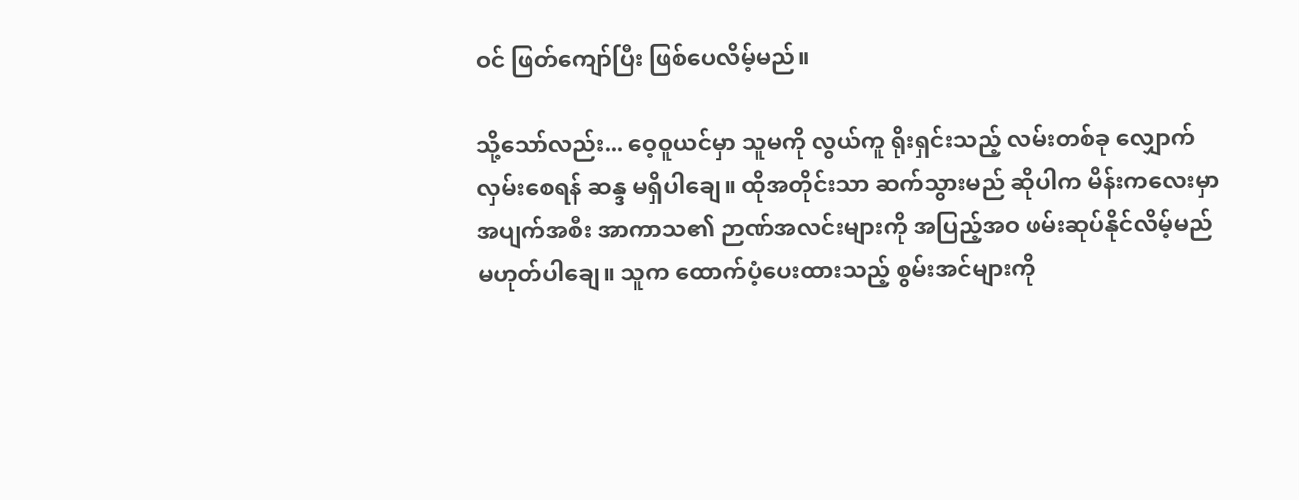ဝင် ဖြတ်ကျော်ပြီး ဖြစ်ပေလိမ့်မည်။

သို့သော်လည်း... ဝေ့ဝူယင်မှာ သူမကို လွယ်ကူ ရိုးရှင်းသည့် လမ်းတစ်ခု လျှောက်လှမ်းစေရန် ဆန္ဒ မရှိပါချေ။ ထိုအတိုင်းသာ ဆက်သွားမည် ဆိုပါက မိန်းကလေးမှာ အပျက်အစီး အာကာသ၏ ဉာဏ်အလင်းများကို အပြည့်အဝ ဖမ်းဆုပ်နိုင်လိမ့်မည် မဟုတ်ပါချေ။ သူက ထောက်ပံ့ပေးထားသည့် စွမ်းအင်များကို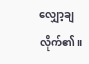လျှော့ချလိုက်၏။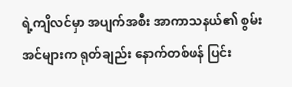ရဲ့ကျိလင်မှာ အပျက်အစီး အာကာသနယ်၏ စွမ်းအင်များက ရုတ်ချည်း နောက်တစ်ဖန် ပြင်း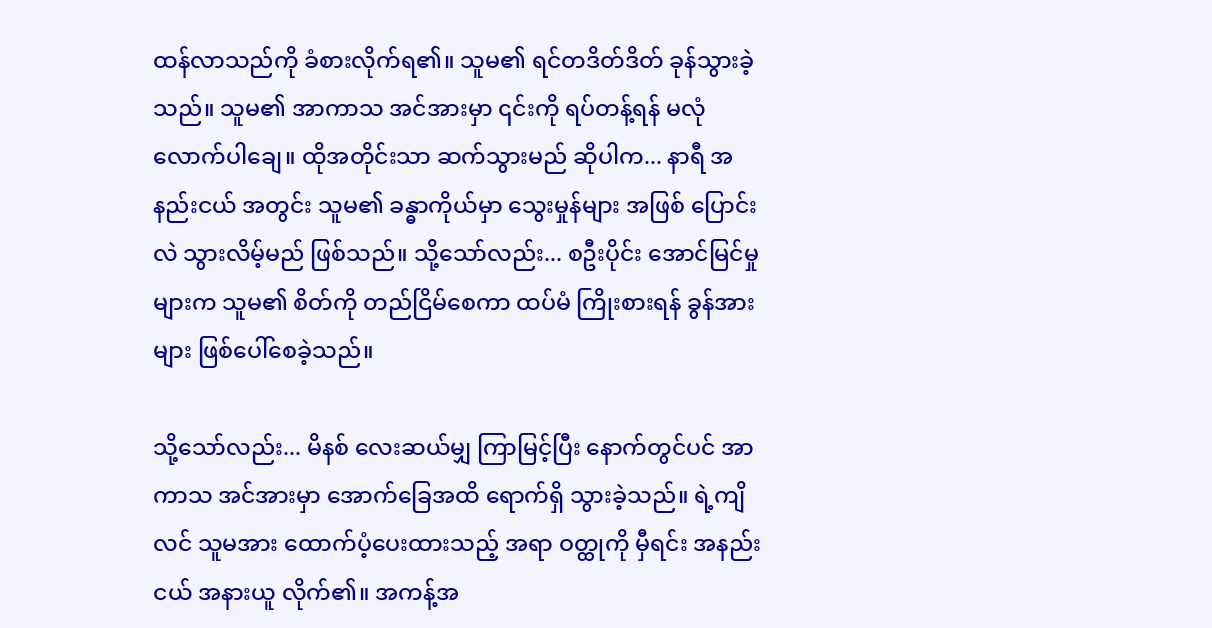ထန်လာသည်ကို ခံစားလိုက်ရ၏။ သူမ၏ ရင်တဒိတ်ဒိတ် ခုန်သွားခဲ့သည်။ သူမ၏ အာကာသ အင်အားမှာ ၎င်းကို ရပ်တန့်ရန် မလုံလောက်ပါချေ။ ထိုအတိုင်းသာ ဆက်သွားမည် ဆိုပါက... နာရီ အနည်းငယ် အတွင်း သူမ၏ ခန္ဓာကိုယ်မှာ သွေးမှုန်များ အဖြစ် ပြောင်းလဲ သွားလိမ့်မည် ဖြစ်သည်။ သို့သော်လည်း... စဦးပိုင်း အောင်မြင်မှုများက သူမ၏ စိတ်ကို တည်ငြိမ်စေကာ ထပ်မံ ကြိုးစားရန် ခွန်အားများ ဖြစ်ပေါ်စေခဲ့သည်။

သို့သော်လည်း... မိနစ် လေးဆယ်မျှ ကြာမြင့်ပြီး နောက်တွင်ပင် အာကာသ အင်အားမှာ အောက်ခြေအထိ ရောက်ရှိ သွားခဲ့သည်။ ရဲ့ကျိလင် သူမအား ထောက်ပံ့ပေးထားသည့် အရာ ဝတ္ထုကို မှီရင်း အနည်းငယ် အနားယူ လိုက်၏။ အကန့်အ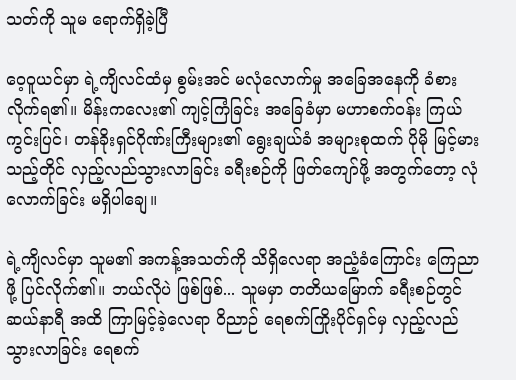သတ်ကို သူမ ရောက်ရှိခဲ့ပြီ

ဝေ့ဝူယင်မှာ ရဲ့ကျိလင်ထံမှ စွမ်းအင် မလုံလောက်မှု အခြေအနေကို ခံစားလိုက်ရ၏။ မိန်းကလေး၏ ကျင့်ကြံခြင်း အခြေခံမှာ မဟာစက်ဝန်း ကြယ်ကွင်းပြင်၊ တန်ခိုးရှင်ဂိုဏ်းကြီးများ၏ ရွေးချယ်ခံ အများစုထက် ပိုမို မြင့်မားသည့်တိုင် လှည့်လည်သွားလာခြင်း ခရီးစဉ်ကို ဖြတ်ကျော်ဖို့ အတွက်တော့ လုံလောက်ခြင်း မရှိပါချေ။

ရဲ့ကျိလင်မှာ သူမ၏ အကန့်အသတ်ကို သိရှိလေရာ အညံ့ခံကြောင်း ကြေညာဖို့ ပြင်လိုက်၏။ ဘယ်လိုပဲ ဖြစ်ဖြစ်... သူမမှာ တတိယမြောက် ခရီးစဉ်တွင် ဆယ်နာရီ အထိ ကြာမြင့်ခဲ့လေရာ ဝိညာဉ် ရေစက်ကြိုးပိုင်ရှင်မှ လှည့်လည် သွားလာခြင်း ရေစက်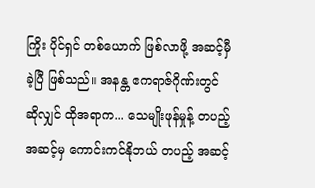ကြိုး ပိုင်ရှင် တစ်ယောက် ဖြစ်လာဖို့ အဆင့်မှီခဲ့ပြီ ဖြစ်သည်။ အနန္တ ဧကရာဇ်ဂိုဏ်းတွင် ဆိုလျှင် ထိုအရာက... သေမျိုးဖုန်မှုန့် တပည့် အဆင့်မှ ကောင်းကင်နိုဘယ် တပည့် အဆင့်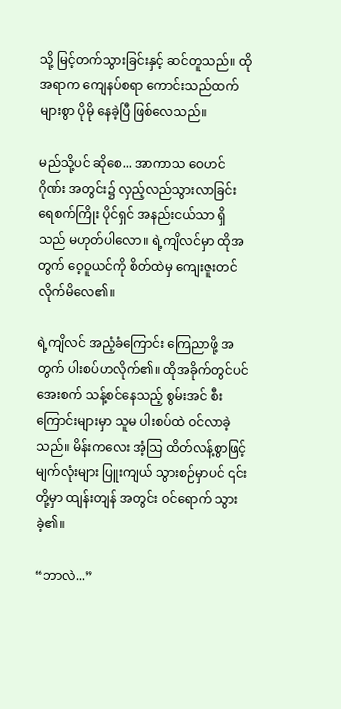သို့ မြင့်တက်သွားခြင်းနှင့် ဆင်တူသည်။ ထိုအရာက ကျေနပ်စရာ ကောင်းသည်ထက် များစွာ ပိုမို နေခဲ့ပြီ ဖြစ်လေသည်။

မည်သို့ပင် ဆိုစေ... အာကာသ ဝေဟင်ဂိုဏ်း အတွင်း၌ လှည့်လည်သွားလာခြင်း ရေစက်ကြိုး ပိုင်ရှင် အနည်းငယ်သာ ရှိသည် မဟုတ်ပါလော။ ရဲ့ကျိလင်မှာ ထိုအတွက် ဝေ့ဝူယင်ကို စိတ်ထဲမှ ကျေးဇူးတင်လိုက်မိလေ၏။

ရဲ့ကျိလင် အညံ့ခံကြောင်း ကြေညာဖို့ အတွက် ပါးစပ်ဟလိုက်၏။ ထိုအခိုက်တွင်ပင် အေးစက် သန့်စင်နေသည့် စွမ်းအင် စီးကြောင်းများမှာ သူမ ပါးစပ်ထဲ ဝင်လာခဲ့သည်။ မိန်းကလေး အံ့သြ ထိတ်လန့်စွာဖြင့် မျက်လုံးများ ပြူးကျယ် သွားစဉ်မှာပင် ၎င်းတို့မှာ ထျန်းတျန် အတွင်း ဝင်ရောက် သွားခဲ့၏။

“ဘာလဲ...”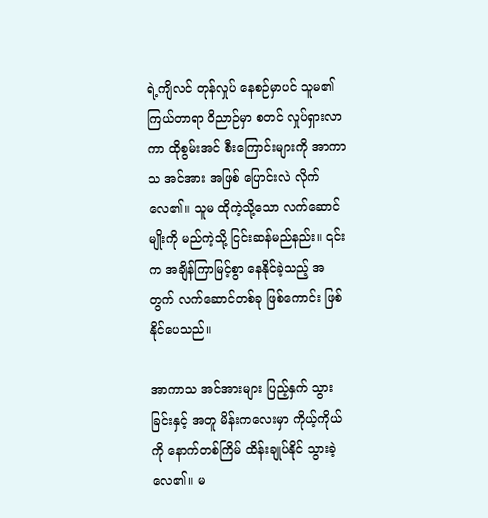ရဲ့ကျိလင် တုန်လှုပ် နေစဉ်မှာပင် သူမ၏ ကြယ်တာရာ ဝိညာဉ်မှာ စတင် လှုပ်ရှားလာကာ ထိုစွမ်းအင် စီးကြောင်းများကို အာကာသ အင်အား အဖြစ် ပြောင်းလဲ လိုက်လေ၏။ သူမ ထိုကဲ့သို့သော လက်ဆောင်မျိုးကို မည်ကဲ့သို့ ငြင်းဆန်မည်နည်း။ ၎င်းက အချိန်ကြာမြင့်စွာ နေနိုင်ခဲ့သည့် အတွက် လက်ဆောင်တစ်ခု ဖြစ်ကောင်း ဖြစ်နိုင်ပေသည်။

အာကာသ အင်အားများ ပြည့်နှက် သွားခြင်းနှင့် အတူ မိန်းကလေးမှာ ကိုယ့်ကိုယ်ကို နောက်တစ်ကြိမ် ထိန်းချုပ်နိုင် သွားခဲ့လေ၏။ မ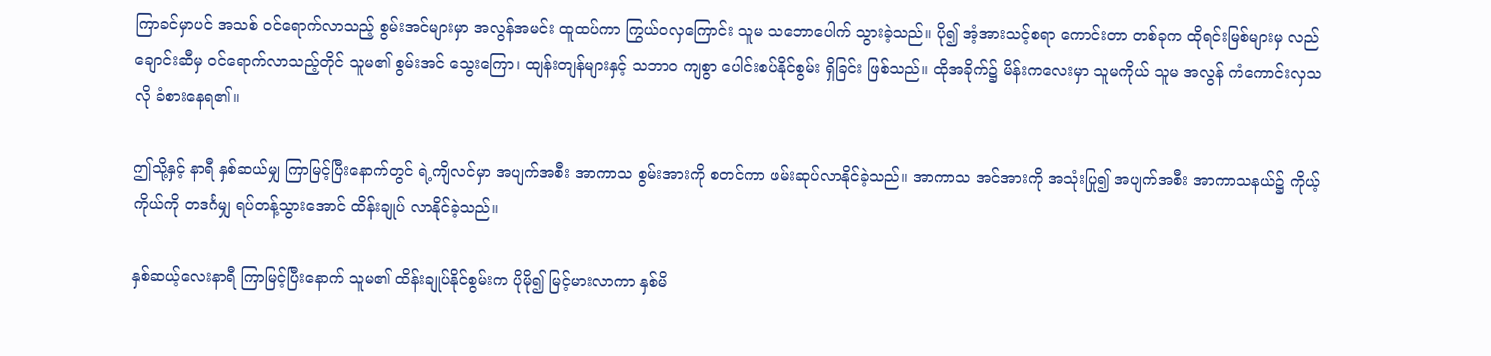ကြာခင်မှာပင် အသစ် ဝင်ရောက်လာသည့် စွမ်းအင်များမှာ အလွန်အမင်း ထူထပ်ကာ ကြွယ်ဝလှကြောင်း သူမ သဘောပေါက် သွားခဲ့သည်။ ပို၍ အံ့အားသင့်စရာ ကောင်းတာ တစ်ခုက ထိုရင်းမြစ်များမှ လည်ချောင်းဆီမှ ဝင်ရောက်လာသည့်တိုင် သူမ၏ စွမ်းအင် သွေးကြော၊ ထျန်းတျန်များနှင့် သဘာဝ ကျစွာ ပေါင်းစပ်နိုင်စွမ်း ရှိခြင်း ဖြစ်သည်။ ထိုအခိုက်၌ မိန်းကလေးမှာ သူမကိုယ် သူမ အလွန် ကံကောင်းလှသလို ခံစားနေရ၏။

ဤသို့နှင့် နာရီ နှစ်ဆယ်မျှ ကြာမြင့်ပြီးနောက်တွင် ရဲ့ကျိလင်မှာ အပျက်အစီး အာကာသ စွမ်းအားကို စတင်ကာ ဖမ်းဆုပ်လာနိုင်ခဲ့သည်။ အာကာသ အင်အားကို အသုံးပြု၍ အပျက်အစီး အာကာသနယ်၌ ကိုယ့်ကိုယ်ကို တဒင်္ဂမျှ ရပ်တန့်သွားအောင် ထိန်းချုပ် လာနိုင်ခဲ့သည်။

နှစ်ဆယ့်လေးနာရီ ကြာမြင့်ပြီးနောက် သူမ၏ ထိန်းချုပ်နိုင်စွမ်းက ပိုမို၍ မြင့်မားလာကာ နှစ်မိ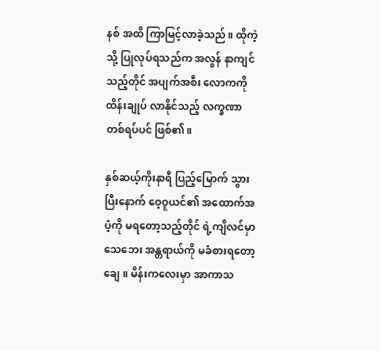နစ် အထိ ကြာမြင့်လာခဲ့သည်။ ထိုကဲ့သို့ ပြုလုပ်ရသည်က အလွန် နာကျင်သည့်တိုင် အပျက်အစီး လောကကို ထိန်းချုပ် လာနိုင်သည့် လက္ခဏာ တစ်ရပ်ပင် ဖြစ်၏။

နှစ်ဆယ့်ကိုးနာရီ ပြည့်မြောက် သွားပြီးနောက် ဝေ့ဝူယင်၏ အထောက်အပံ့ကို မရတော့သည့်တိုင် ရဲ့ကျိလင်မှာ သေဘေး အန္တရာယ်ကို မခံစားရတော့ချေ။ မိန်းကလေးမှာ အာကာသ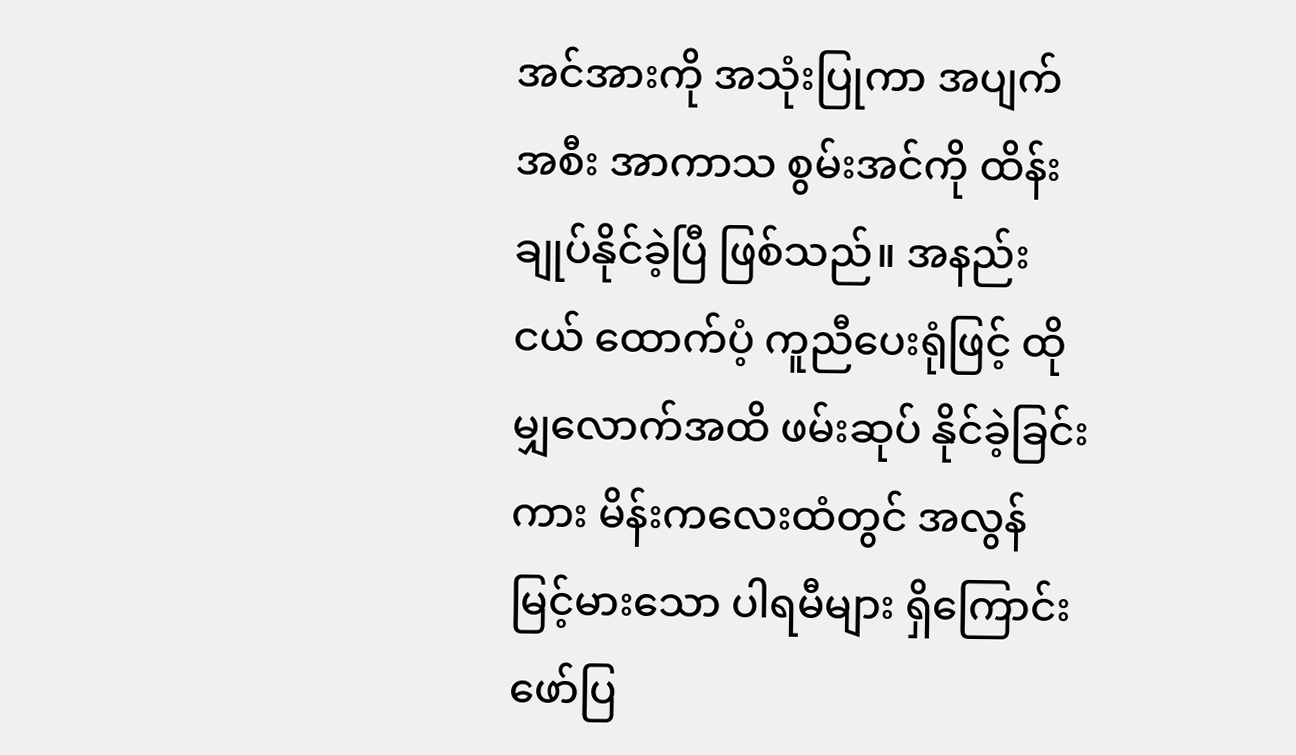အင်အားကို အသုံးပြုကာ အပျက်အစီး အာကာသ စွမ်းအင်ကို ထိန်းချုပ်နိုင်ခဲ့ပြီ ဖြစ်သည်။ အနည်းငယ် ထောက်ပံ့ ကူညီပေးရုံဖြင့် ထိုမျှလောက်အထိ ဖမ်းဆုပ် နိုင်ခဲ့ခြင်းကား မိန်းကလေးထံတွင် အလွန် မြင့်မားသော ပါရမီများ ရှိကြောင်း ဖော်ပြ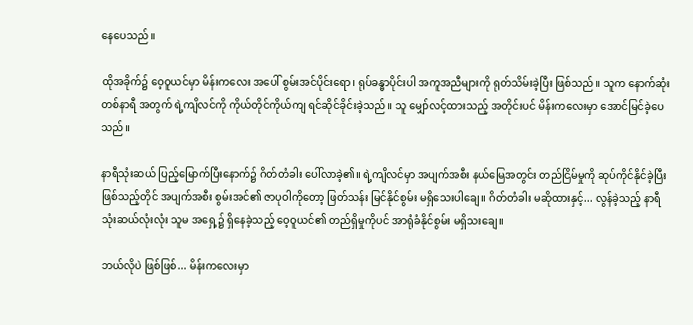နေပေသည်။

ထိုအခိုက်၌ ဝေ့ဝူယင်မှာ မိန်းကလေး အပေါ် စွမ်းအင်ပိုင်းရော၊ ရုပ်ခန္ဓာပိုင်းပါ အကူအညီများကို ရုတ်သိမ်းခဲ့ပြီး ဖြစ်သည်။ သူက နောက်ဆုံးတစ်နာရီ အတွက် ရဲ့ကျိလင်ကို ကိုယ်တိုင်ကိုယ်ကျ ရင်ဆိုင်ခိုင်းခဲ့သည်။ သူ မျှော်လင့်ထားသည့် အတိုင်းပင် မိန်းကလေးမှာ အောင်မြင်ခဲ့ပေသည်။

နာရီသုံးဆယ် ပြည့်မြောက်ပြီးနောက်၌ ဂိတ်တံခါး ပေါ်လာခဲ့၏။ ရဲ့ကျိလင်မှာ အပျက်အစီး နယ်မြေအတွင်း တည်ငြိမ်မှုကို ဆုပ်ကိုင်နိုင်ခဲ့ပြီး ဖြစ်သည့်တိုင် အပျက်အစီး စွမ်းအင်၏ ဇာပုဝါကိုတော့ ဖြတ်သန်း မြင်နိုင်စွမ်း မရှိသေးပါချေ။ ဂိတ်တံခါး မဆိုထားနှင့်... လွန်ခဲ့သည့် နာရီ သုံးဆယ်လုံးလုံး သူမ အရှေ့၌ ရှိနေခဲ့သည့် ဝေ့ဝူယင်၏ တည်ရှိမှုကိုပင် အာရုံခံနိုင်စွမ်း မရှိသးချေ။

ဘယ်လိုပဲ ဖြစ်ဖြစ်... မိန်းကလေးမှာ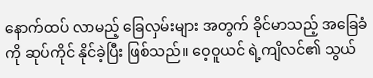နောက်ထပ် လာမည့် ခြေလှမ်းများ အတွက် ခိုင်မာသည့် အခြေခံကို ဆုပ်ကိုင် နိုင်ခဲ့ပြီး ဖြစ်သည်။ ဝေ့ဝူယင် ရဲ့ကျိလင်၏ သွယ်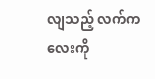လျသည့် လက်ကလေးကို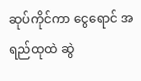ဆုပ်ကိုင်ကာ ငွေရောင် အရည်ထုထဲ ဆွဲ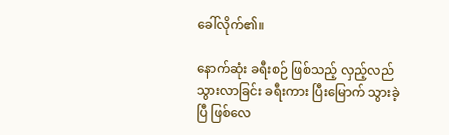ခေါ်လိုက်၏။

နောက်ဆုံး ခရီးစဉ် ဖြစ်သည့် လှည့်လည် သွားလာခြင်း ခရီးကား ပြီးမြောက် သွားခဲ့ပြီ ဖြစ်လေ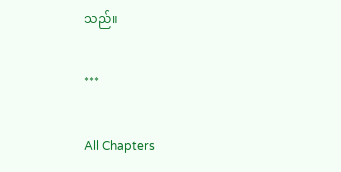သည်။

***

All Chapters